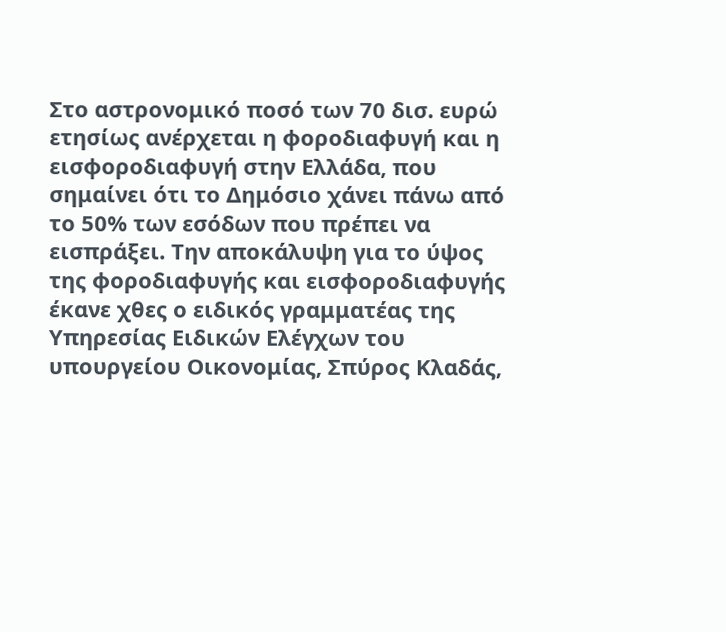Στο αστρονομικό ποσό των 70 δισ. ευρώ ετησίως ανέρχεται η φοροδιαφυγή και η εισφοροδιαφυγή στην Ελλάδα, που σημαίνει ότι το Δημόσιο χάνει πάνω από το 50% των εσόδων που πρέπει να εισπράξει. Την αποκάλυψη για το ύψος της φοροδιαφυγής και εισφοροδιαφυγής έκανε χθες ο ειδικός γραμματέας της Υπηρεσίας Ειδικών Ελέγχων του υπουργείου Οικονομίας, Σπύρος Κλαδάς,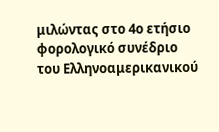μιλώντας στο 4ο ετήσιο φορολογικό συνέδριο του Ελληνοαμερικανικού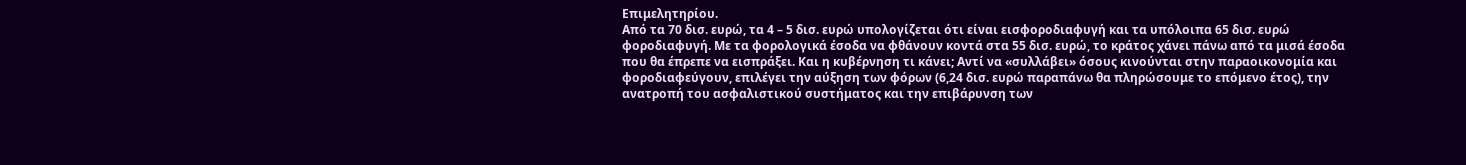Επιμελητηρίου.
Από τα 70 δισ. ευρώ, τα 4 – 5 δισ. ευρώ υπολογίζεται ότι είναι εισφοροδιαφυγή και τα υπόλοιπα 65 δισ. ευρώ φοροδιαφυγή. Με τα φορολογικά έσοδα να φθάνουν κοντά στα 55 δισ. ευρώ, το κράτος χάνει πάνω από τα μισά έσοδα που θα έπρεπε να εισπράξει. Και η κυβέρνηση τι κάνει; Αντί να «συλλάβει» όσους κινούνται στην παραοικονομία και φοροδιαφεύγουν, επιλέγει την αύξηση των φόρων (6,24 δισ. ευρώ παραπάνω θα πληρώσουμε το επόμενο έτος), την ανατροπή του ασφαλιστικού συστήματος και την επιβάρυνση των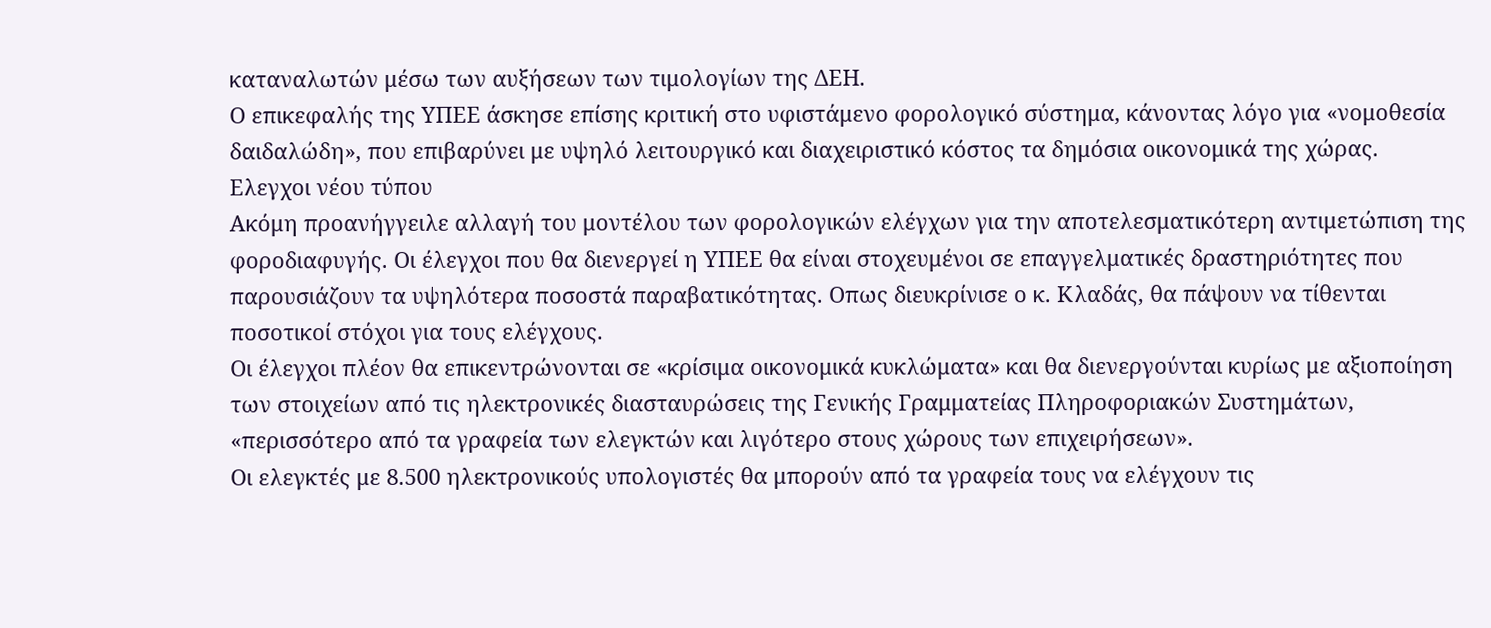καταναλωτών μέσω των αυξήσεων των τιμολογίων της ΔΕΗ.
Ο επικεφαλής της ΥΠΕΕ άσκησε επίσης κριτική στο υφιστάμενο φορολογικό σύστημα, κάνοντας λόγο για «νομοθεσία δαιδαλώδη», που επιβαρύνει με υψηλό λειτουργικό και διαχειριστικό κόστος τα δημόσια οικονομικά της χώρας.
Ελεγχοι νέου τύπου
Ακόμη προανήγγειλε αλλαγή του μοντέλου των φορολογικών ελέγχων για την αποτελεσματικότερη αντιμετώπιση της φοροδιαφυγής. Οι έλεγχοι που θα διενεργεί η ΥΠΕΕ θα είναι στοχευμένοι σε επαγγελματικές δραστηριότητες που παρουσιάζουν τα υψηλότερα ποσοστά παραβατικότητας. Οπως διευκρίνισε ο κ. Κλαδάς, θα πάψουν να τίθενται ποσοτικοί στόχοι για τους ελέγχους.
Οι έλεγχοι πλέον θα επικεντρώνονται σε «κρίσιμα οικονομικά κυκλώματα» και θα διενεργούνται κυρίως με αξιοποίηση των στοιχείων από τις ηλεκτρονικές διασταυρώσεις της Γενικής Γραμματείας Πληροφοριακών Συστημάτων, «περισσότερο από τα γραφεία των ελεγκτών και λιγότερο στους χώρους των επιχειρήσεων».
Οι ελεγκτές με 8.500 ηλεκτρονικούς υπολογιστές θα μπορούν από τα γραφεία τους να ελέγχουν τις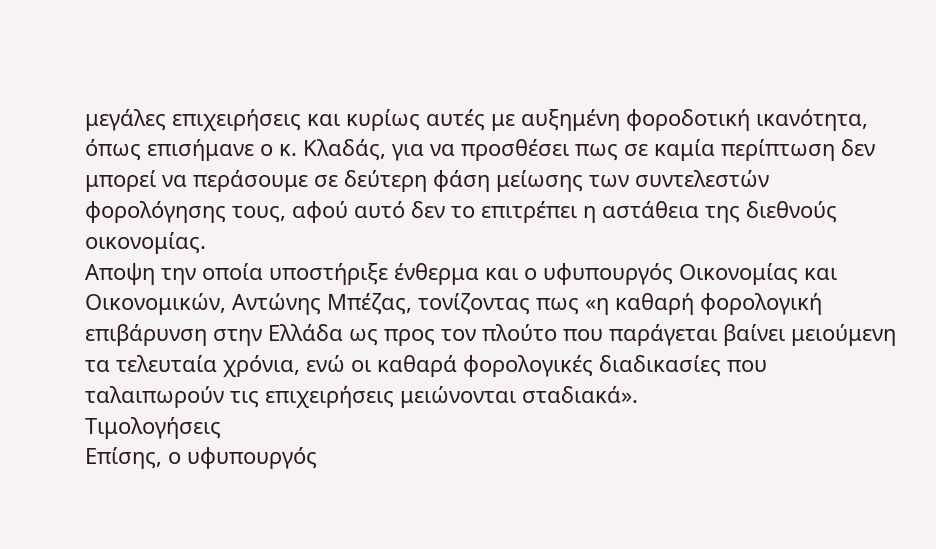μεγάλες επιχειρήσεις και κυρίως αυτές με αυξημένη φοροδοτική ικανότητα, όπως επισήμανε ο κ. Κλαδάς, για να προσθέσει πως σε καμία περίπτωση δεν μπορεί να περάσουμε σε δεύτερη φάση μείωσης των συντελεστών φορολόγησης τους, αφού αυτό δεν το επιτρέπει η αστάθεια της διεθνούς οικονομίας.
Αποψη την οποία υποστήριξε ένθερμα και ο υφυπουργός Οικονομίας και Οικονομικών, Αντώνης Μπέζας, τονίζοντας πως «η καθαρή φορολογική επιβάρυνση στην Ελλάδα ως προς τον πλούτο που παράγεται βαίνει μειούμενη τα τελευταία χρόνια, ενώ οι καθαρά φορολογικές διαδικασίες που ταλαιπωρούν τις επιχειρήσεις μειώνονται σταδιακά».
Τιμολογήσεις
Επίσης, ο υφυπουργός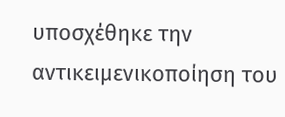υποσχέθηκε την αντικειμενικοποίηση του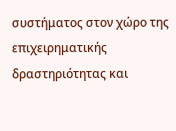συστήματος στον χώρο της επιχειρηματικής δραστηριότητας και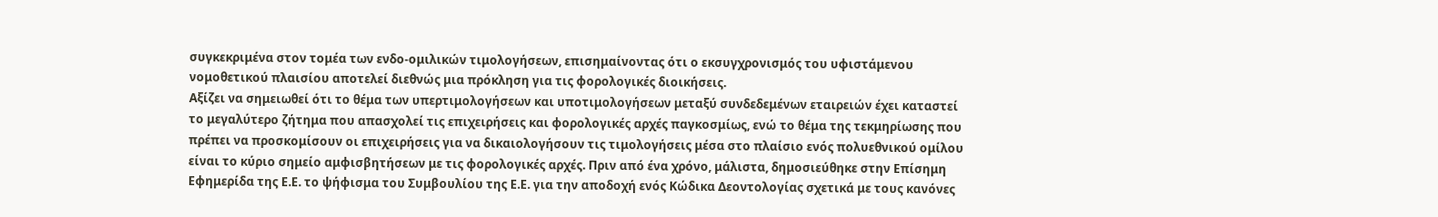συγκεκριμένα στον τομέα των ενδο-ομιλικών τιμολογήσεων, επισημαίνοντας ότι ο εκσυγχρονισμός του υφιστάμενου νομοθετικού πλαισίου αποτελεί διεθνώς μια πρόκληση για τις φορολογικές διοικήσεις.
Αξίζει να σημειωθεί ότι το θέμα των υπερτιμολογήσεων και υποτιμολογήσεων μεταξύ συνδεδεμένων εταιρειών έχει καταστεί το μεγαλύτερο ζήτημα που απασχολεί τις επιχειρήσεις και φορολογικές αρχές παγκοσμίως, ενώ το θέμα της τεκμηρίωσης που πρέπει να προσκομίσουν οι επιχειρήσεις για να δικαιολογήσουν τις τιμολογήσεις μέσα στο πλαίσιο ενός πολυεθνικού ομίλου είναι το κύριο σημείο αμφισβητήσεων με τις φορολογικές αρχές. Πριν από ένα χρόνο, μάλιστα, δημοσιεύθηκε στην Επίσημη Εφημερίδα της Ε.Ε. το ψήφισμα του Συμβουλίου της Ε.Ε. για την αποδοχή ενός Κώδικα Δεοντολογίας σχετικά με τους κανόνες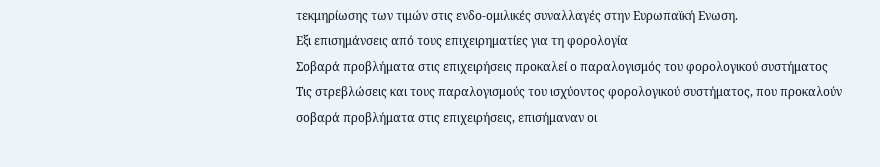τεκμηρίωσης των τιμών στις ενδο-ομιλικές συναλλαγές στην Ευρωπαϊκή Ενωση.
Εξι επισημάνσεις από τους επιχειρηματίες για τη φορολογία
Σοβαρά προβλήματα στις επιχειρήσεις προκαλεί ο παραλογισμός του φορολογικού συστήματος
Τις στρεβλώσεις και τους παραλογισμούς του ισχύοντος φορολογικού συστήματος, που προκαλούν σοβαρά προβλήματα στις επιχειρήσεις, επισήμαναν οι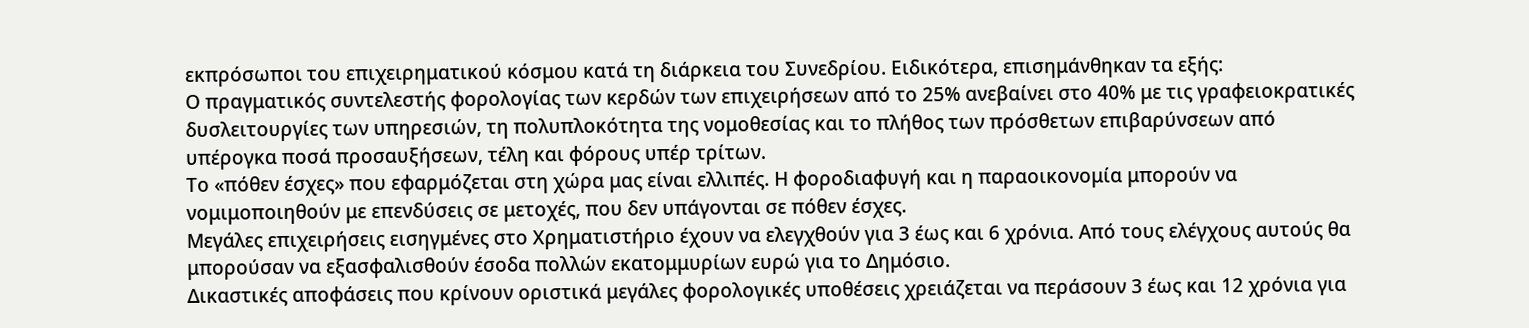εκπρόσωποι του επιχειρηματικού κόσμου κατά τη διάρκεια του Συνεδρίου. Ειδικότερα, επισημάνθηκαν τα εξής:
Ο πραγματικός συντελεστής φορολογίας των κερδών των επιχειρήσεων από το 25% ανεβαίνει στο 40% με τις γραφειοκρατικές δυσλειτουργίες των υπηρεσιών, τη πολυπλοκότητα της νομοθεσίας και το πλήθος των πρόσθετων επιβαρύνσεων από υπέρογκα ποσά προσαυξήσεων, τέλη και φόρους υπέρ τρίτων.
Το «πόθεν έσχες» που εφαρμόζεται στη χώρα μας είναι ελλιπές. Η φοροδιαφυγή και η παραοικονομία μπορούν να νομιμοποιηθούν με επενδύσεις σε μετοχές, που δεν υπάγονται σε πόθεν έσχες.
Μεγάλες επιχειρήσεις εισηγμένες στο Χρηματιστήριο έχουν να ελεγχθούν για 3 έως και 6 χρόνια. Από τους ελέγχους αυτούς θα μπορούσαν να εξασφαλισθούν έσοδα πολλών εκατομμυρίων ευρώ για το Δημόσιο.
Δικαστικές αποφάσεις που κρίνουν οριστικά μεγάλες φορολογικές υποθέσεις χρειάζεται να περάσουν 3 έως και 12 χρόνια για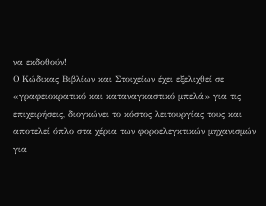να εκδοθούν!
Ο Κώδικας Βιβλίων και Στοιχείων έχει εξελιχθεί σε «γραφειοκρατικό και καταναγκαστικό μπελά» για τις επιχειρήσεις, διογκώνει το κόστος λειτουργίας τους και αποτελεί όπλο στα χέρια των φοροελεγκτικών μηχανισμών για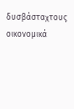δυσβάσταχτους οικονομικά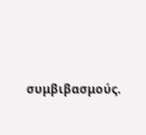συμβιβασμούς.